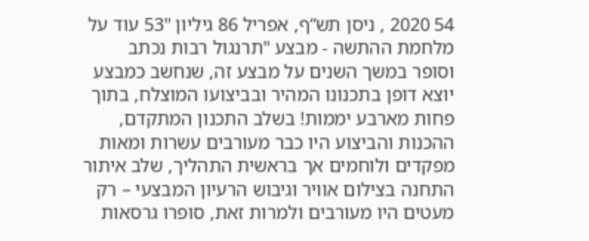54 2020 , ניסן תש“ף, אפריל 86 גיליון "53 עוד על מלחמת ההתשה - מבצע "תרנגול רבות נכתב וסופר במשך השנים על מבצע זה, שנחשב כמבצע יוצא דופן בתכנונו המהיר ובביצועו המוצלח, בתוך פחות מארבע יממות! בשלב התכנון המתקדם, ההכנות והביצוע היו כבר מעורבים עשרות ומאות מפקדים ולוחמים אך בראשית התהליך, שלב איתור התחנה בצילום אוויר וגיבוש הרעיון המבצעי – רק מעטים היו מעורבים ולמרות זאת, סופרו גרסאות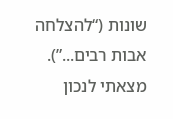שונות (“להצלחה אבות רבים...”). מצאתי לנכון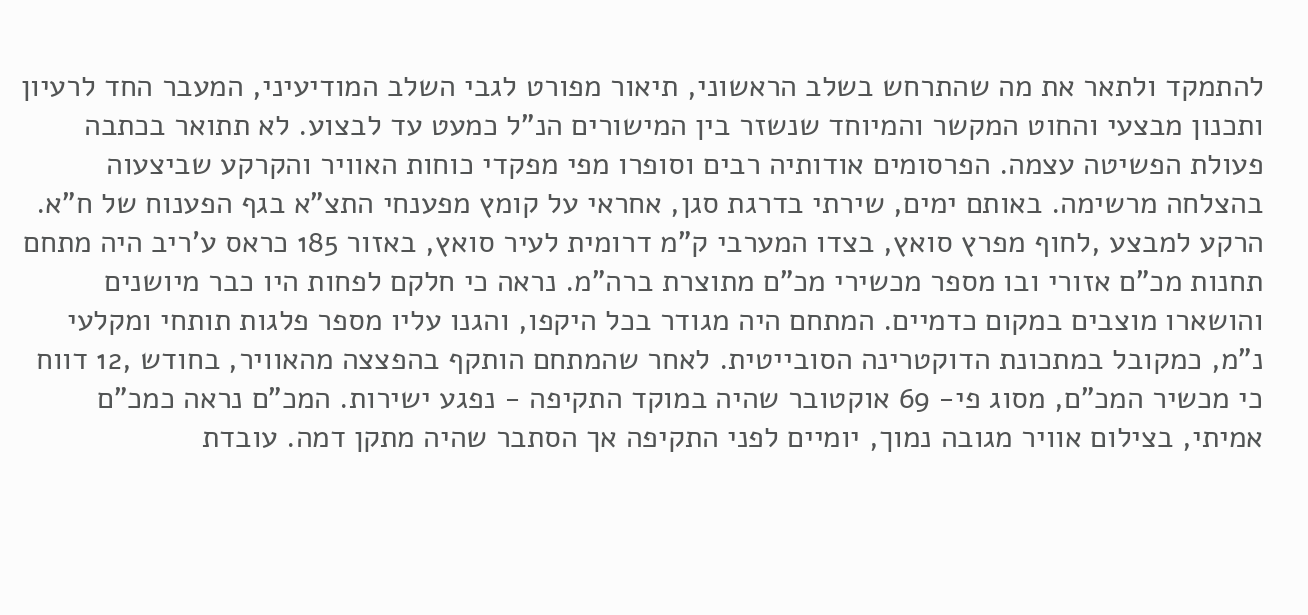להתמקד ולתאר את מה שהתרחש בשלב הראשוני, תיאור מפורט לגבי השלב המודיעיני, המעבר החד לרעיון ותכנון מבצעי והחוט המקשר והמיוחד שנשזר בין המישורים הנ”ל כמעט עד לבצוע. לא תתואר בכתבה פעולת הפשיטה עצמה. הפרסומים אודותיה רבים וסופרו מפי מפקדי כוחות האוויר והקרקע שביצעוה בהצלחה מרשימה. באותם ימים, שירתי בדרגת סגן, אחראי על קומץ מפענחי התצ”א בגף הפענוח של ח”א. הרקע למבצע ,לחוף מפרץ סואץ, בצדו המערבי ק”מ דרומית לעיר סואץ, באזור 185 כראס ע’ריב היה מתחם תחנות מכ”ם אזורי ובו מספר מכשירי מכ”ם מתוצרת ברה”מ. נראה כי חלקם לפחות היו כבר מיושנים והושארו מוצבים במקום כדמיים. המתחם היה מגודר בכל היקפו, והגנו עליו מספר פלגות תותחי ומקלעי נ”מ, כמקובל במתכונת הדוקטרינה הסובייטית. לאחר שהמתחם הותקף בהפצצה מהאוויר, בחודש ,12 דווח כי מכשיר המכ”ם, מסוג פי- 69 אוקטובר שהיה במוקד התקיפה - נפגע ישירות. המכ”ם נראה כמכ”ם אמיתי, בצילום אוויר מגובה נמוך, יומיים לפני התקיפה אך הסתבר שהיה מתקן דמה. עובדת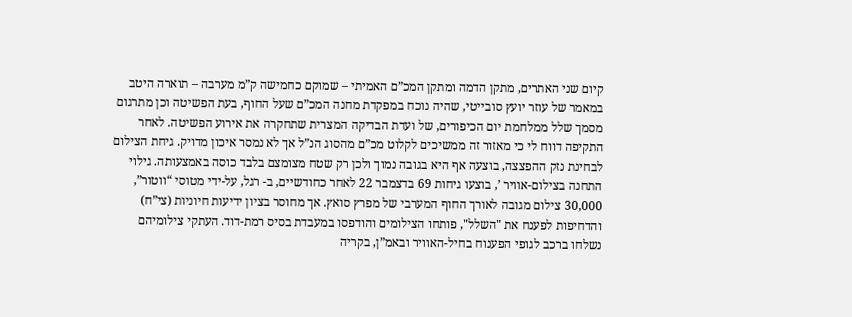קיום שני האתרים, מתקן הדמה ומתקן המכ”ם האמיתי – שמוקם כחמישה ק”מ מערבה – תוארה היטב במאמר של עוזר יועץ סובייטי, שהיה נוכח במפקדת מחנה המכ”ם שעל החוף, בעת הפשיטה וכן מתרגום מסמך שלל ממלחמת יום הכיפורים, של ועדת הבדיקה המצרית שתחקרה את אירוע הפשיטה. לאחר התקיפה דווח לי כי מאזור זה ממשיכים לקלוט מכ”ם מהסוג הנ”ל אך לא נמסר איכון מדויק. גיחת הצילום לבחינת נזק ההפצצה, בוצעה אף היא בגובה נמוך ולכן רק שטח מצומצם בלבד כוסה באמצעותה. גילוי התחנה בצילום-אוויר ’, בוצעו גיחות 69 בדצמבר 22 לאחר כחודשיים, ב- רגל, על-ידי מטוסי “ווטור”, 30,000 צילום מגובה לאורך החוף המערבי של מפרץ סואץ. אך מחוסר בציון ידיעות חיוניות (צי”ח) והדחיפות לפענח את "השלל", פותחו הצילומים והודפסו במעבדת בסיס רמת-דוד. העתקי צילומיהם נשלחו ברכב לגופי הפענוח בחיל-האוויר ובאמ”ן, בקריה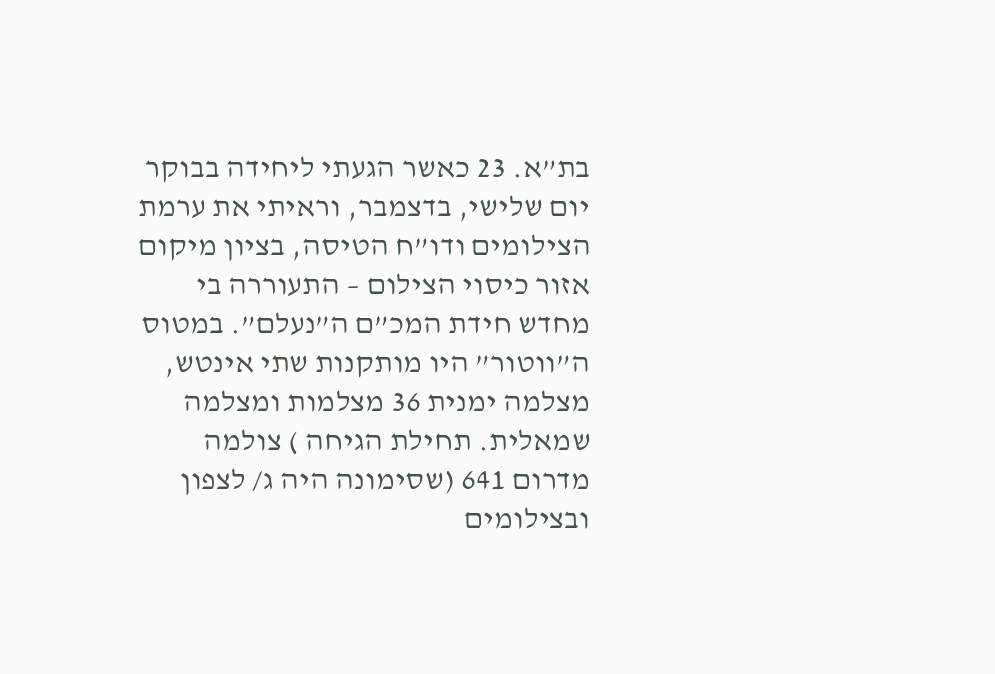בת”א. 23 כאשר הגעתי ליחידה בבוקר יום שלישי, בדצמבר, וראיתי את ערמת הצילומים ודו”ח הטיסה, בציון מיקום אזור כיסוי הצילום – התעוררה בי מחדש חידת המכ”ם ה”נעלם”. במטוס ה”ווטור” היו מותקנות שתי אינטש, מצלמה ימנית 36 מצלמות ומצלמה שמאלית. תחילת הגיחה ) צולמה מדרום 641 (שסימונה היה ג/ לצפון ובצילומים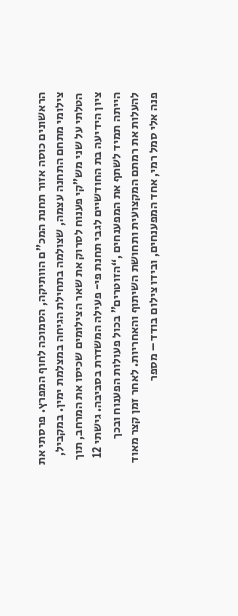הראשונים כוסה אזור תחנת המכ”ם הוותיקה, הסמוכה לחוף המפרץ. פרסתי את צילומי מתחם התחנה עצמה, שצולמה בתחילת הגיחה במצלמת ימין. במקביל, הטלתי על שני מש”קי פענוח לסרוק את שאר הצילומים שכיסו את המרחב, תוך ציון הידיעה בת החודשיים לגבי תחנת פי- פעילה המשדרת בסביבה. גישתי 12 הייתה תמיד לשתף את המפענחים ,“הזוטרים” בכול פעולות הפענוח ובכך להעלות את רמתם המקצועית ותחושת השיתוף והאחריות. לאחר זמן קצר מאוד פנה אלי סמל רמי, אחד המפענחים, ובידו צילום בודד – מספר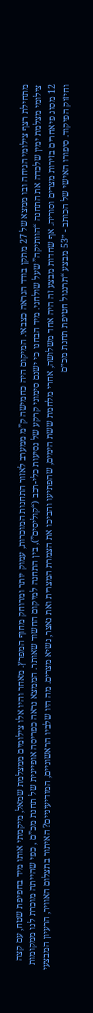מתחילת רצף צילומי הגיחה ובו ממצא של 27 מתקן בודד הנראה כצבאי. המיקום היה כחמישה ק”מ ממערב לאזור התחנות המוכרות, עמוק יותר ומרוחק מחוף המפרץ. מאחר והיו אלו צילומים ממצלמת שמאל, מיקמתי אותו מיד בחפיפת שטח, עם קצה צילומי מצלמת ימין שלכדה את התחנה “הוותיקה” שעל שולחני. מיד הבחנו כי ישנם סימוני קרקע של נסיעות כלי-רכב (“קוליסים”), בין התחנה למיקום החשוד שאותר. הממצא נראה כפריסה אופיינית של תחנת מכ”ם , כפי שהייתה מוכרת לנו ממקומות 12 מסוג פיאחרים בזירות מצרים וסוריה. אף שחדות מבצע זה היה אחד משלושה, אחרי מלחמת ששת הימים, שהפתיעו והביכו את הצמרת המצרית ואת נאצר, נשיא מצרים. מה היו שלביו הראשוניים, המודיעיניים? האיתור בתצלום האוויר, הרעיון המבצעי וחיזוק הפיקוד. סיפורו האישי של הכותב - ״53 מבצע “תרנגול חטיפת תחנת מכ״ם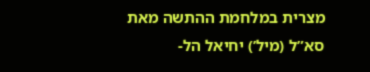מצרית במלחמת ההתשה מאת סא”ל (מיל’) יחיאל הל-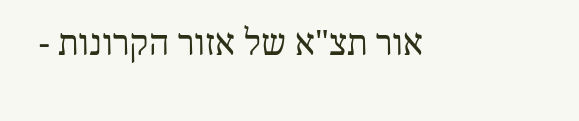אור תצ"א של אזור הקרונות -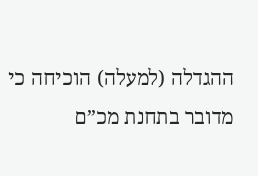ההגדלה (למעלה) הוכיחה כי מדובר בתחנת מכ”ם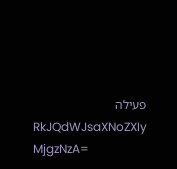פעילה
RkJQdWJsaXNoZXIy MjgzNzA=